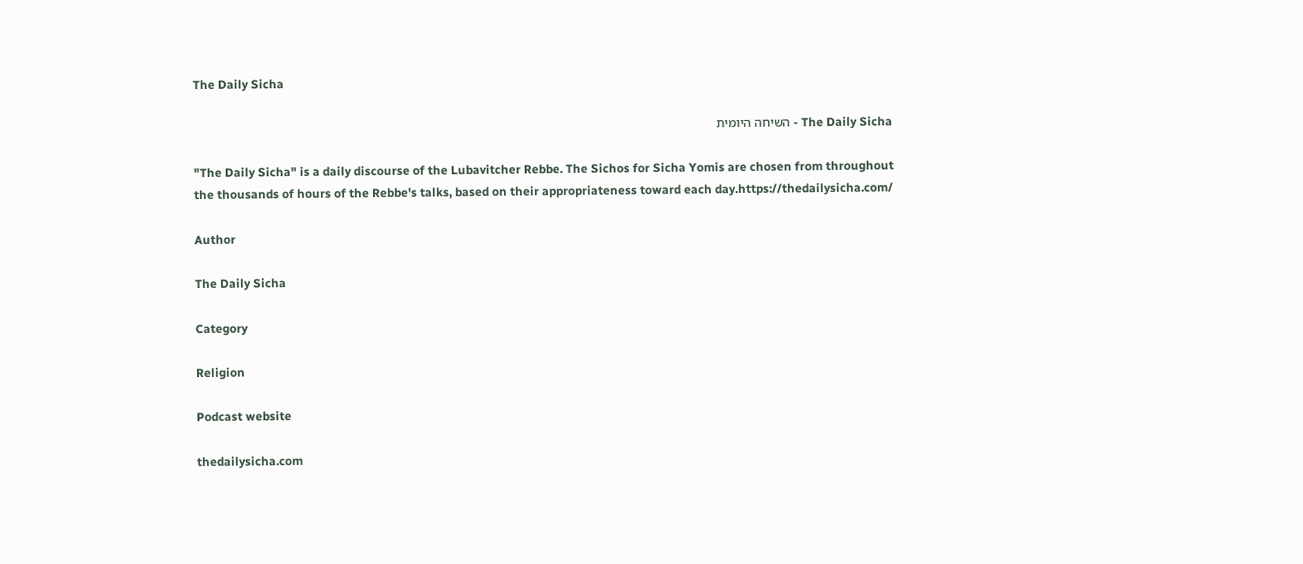The Daily Sicha

The Daily Sicha - השיחה היומית

"The Daily Sicha" is a daily discourse of the Lubavitcher Rebbe. The Sichos for Sicha Yomis are chosen from throughout the thousands of hours of the Rebbe's talks, based on their appropriateness toward each day.https://thedailysicha.com/

Author

The Daily Sicha

Category

Religion

Podcast website

thedailysicha.com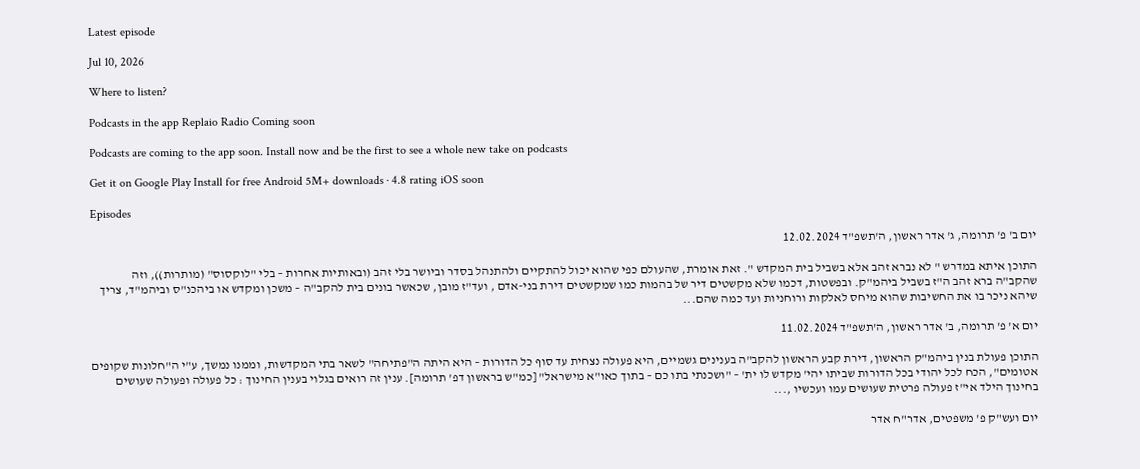Latest episode

Jul 10, 2026

Where to listen?

Podcasts in the app Replaio Radio Coming soon

Podcasts are coming to the app soon. Install now and be the first to see a whole new take on podcasts

Get it on Google Play Install for free Android 5M+ downloads · 4.8 rating iOS soon

Episodes

יום ב' פ' תרומה, ג' אדר ראשון, ה'תשפ"ד 12.02.2024

התוכן איתא במדרש " לא נברא זהב אלא בשביל בית המקדש ". זאת אומרת, שהעולם כפי שהוא יכול להתקיים ולהתנהל בסדר וביושר בלי זהב (ובאותיות אחרות – בלי "לוקסוס" (מותרות)), וזה שהקב"ה ברא זהב ה"ז בשביל ביהמ"ק. ובפשטות, דכמו שלא מקשטים דיר של בהמות כמו שמקשטים דירת בני-אדם , ועד"ז מובן, שכאשר בונים בית להקב"ה – משכן ומקדש או ביהכנ"ס וביהמ"ד, צריך שיהא ניכר בו את החשיבות שהוא מיחס לאלקות ורוחניות ועד כמה שהם...

יום א' פ' תרומה, ב' אדר ראשון, ה'תשפ"ד 11.02.2024

התוכן פעולת בנין ביהמ"ק הראשון, דירת קבע הראשון להקב"ה בענינים גשמיים, היא פעולה נצחית עד סוף כל הדורות – היא היתה ה"פתיחה" לשאר בתי המקדשות, וממנו נמשך, ע"י ה"חלונות שקופים אטומים", הכח לכל יהודי בכל הדורות שביתו יהי' מקדש לו ית' – "ושכנתי בתו כם – בתוך כאו"א מישראל" [כמ"ש בראשון דפ' תרומה]. ענין זה רואים בגלוי בענין החינוך : כל פעולה ופעולה שעושים בחינוך הילד אי"ז פעולה פרטית שעושים עמו ועכשיו ,...

יום ועש"ק פ' משפטים, אדר"ח אדר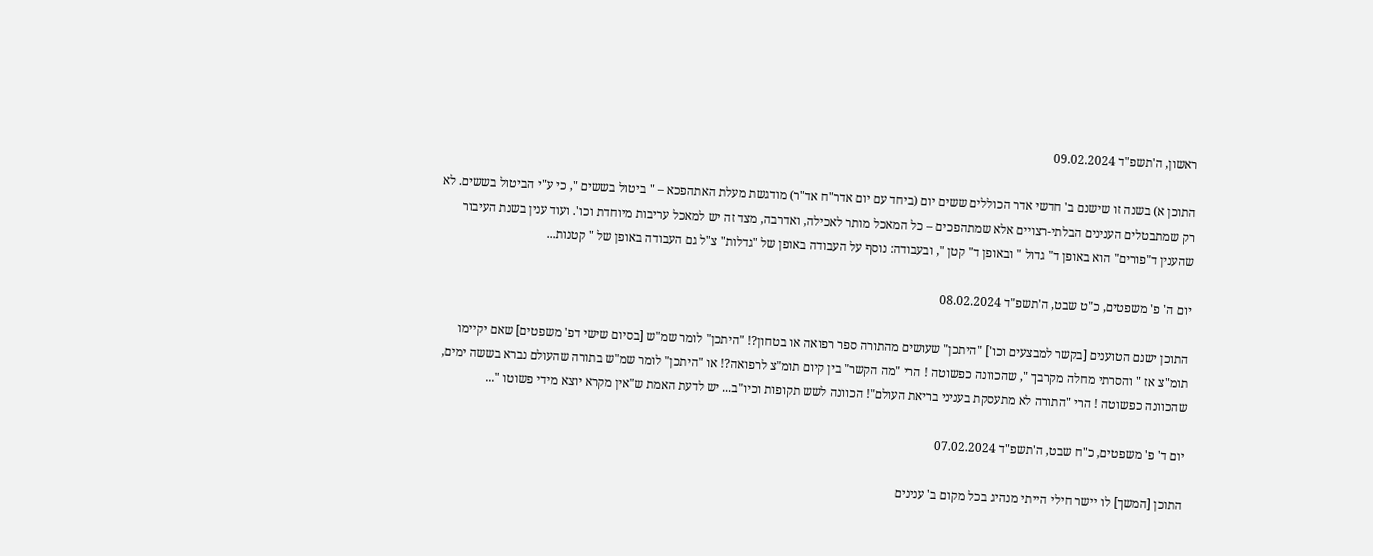ראשון, ה'תשפ"ד 09.02.2024

התוכן א) בשנה זו שישנם ב' חדשי אדר הכוללים ששים יום (ביחד עם יום אדר"ח אד"ר) מודגשת מעלת האתהפכא – " ביטול בששים ", כי ע"י הביטול בששים. לא רק שמתבטלים הענינים הבלתי-רצויים אלא שמתהפכים – כל המאכל מותר לאכילה, ואדרבה, מצד זה יש למאכל עריבות מיוחדת וכו'. ועוד ענין בשנת העיבור שהענין ד"פורים" הוא באופן ד" גדול " ובאופן ד" קטן ", ובעבודה: נוסף על העבודה באופן של "גדלות" צ"ל גם העבודה באופן של " קטנות...

יום ה' פ' משפטים, כ"ט שבט, ה'תשפ"ד 08.02.2024

התוכן ישנם הטוענים [בקשר למבצעים וכו'] "היתכן" שעושים מהתורה ספר רפואה או בטחון?! "היתכן" לומר שמ"ש [בסיום שישי דפ' משפטים] שאם יקיימו תומ"צ אז " והסרתי מחלה מקרבך ", שהכוונה כפשוטה ! הרי "מה הקשר" בין קיום תומ"צ לרפואה?! או "היתכן" לומר שמ"ש בתורה שהעולם נברא בששה ימים, שהכוונה כפשוטה ! הרי "התורה לא מתעסקת בעניני בריאת העולם"! הכוונה לשש תקופות וכיו"ב... יש לדעת האמת ש"אין מקרא יוצא מידי פשוטו "...

יום ד' פ' משפטים, כ"ח שבט, ה'תשפ"ד 07.02.2024

התוכן [המשך] לו יישר חילי הייתי מנהיג בכל מקום ב' ענינים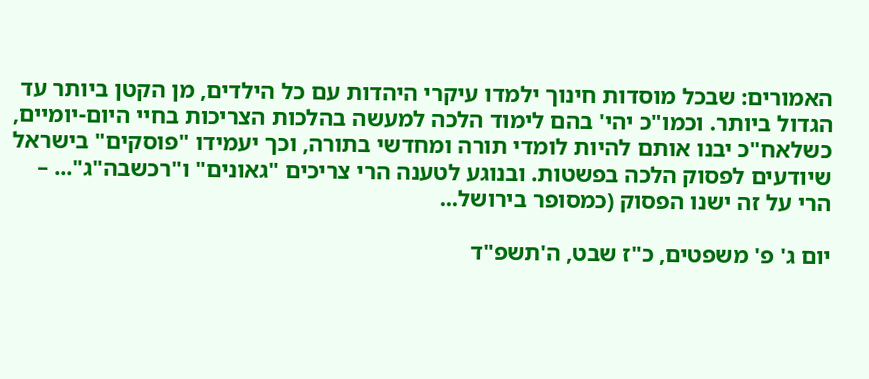האמורים: שבכל מוסדות חינוך ילמדו עיקרי היהדות עם כל הילדים, מן הקטן ביותר עד הגדול ביותר. וכמו"כ יהי' בהם לימוד הלכה למעשה בהלכות הצריכות בחיי היום-יומיים, כשלאח"כ יבנו אותם להיות לומדי תורה ומחדשי בתורה, וכך יעמידו "פוסקים" בישראל שיודעים לפסוק הלכה בפשטות. ובנוגע לטענה הרי צריכים "גאונים" ו"רכשבה"ג"... – הרי על זה ישנו הפסוק (כמסופר בירושל...

יום ג' פ' משפטים, כ"ז שבט, ה'תשפ"ד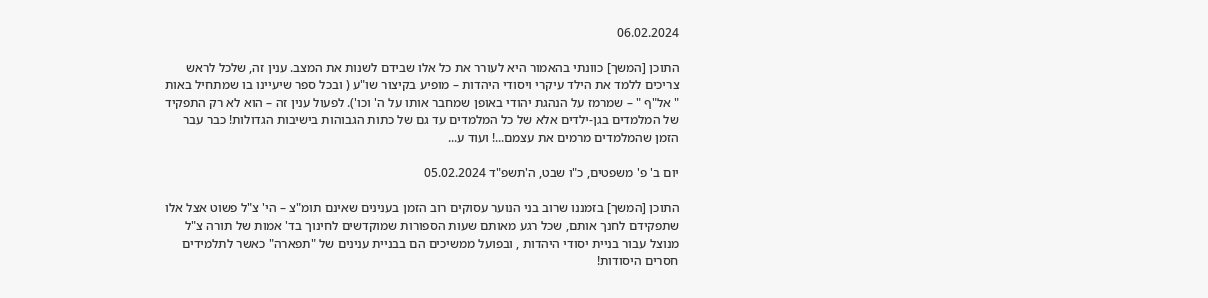06.02.2024

התוכן [המשך] כוונתי בהאמור היא לעורר את כל אלו שבידם לשנות את המצב. ענין זה, שלכל לראש צריכים ללמד את הילד עיקרי ויסודי היהדות – מופיע בקיצור שו"ע ( ובכל ספר שיעיינו בו שמתחיל באות " אל"ף " – שמרמז על הנהגת יהודי באופן שמחבר אותו על ה' וכו'). לפעול ענין זה – הוא לא רק התפקיד של המלמדים בגן-ילדים אלא של כל המלמדים עד גם של כתות הגבוהות בישיבות הגדולות! כבר עבר הזמן שהמלמדים מרמים את עצמם...! ועוד ע...

יום ב' פ' משפטים, כ"ו שבט, ה'תשפ"ד 05.02.2024

התוכן [המשך] בזמננו שרוב בני הנוער עסוקים רוב הזמן בענינים שאינם תומ"צ – הי' צ"ל פשוט אצל אלו שתפקידם לחנך אותם, שכל רגע מאותם שעות הספורות שמוקדשים לחינוך בד' אמות של תורה צ"ל מנוצל עבור בניית יסודי היהדות , ובפועל ממשיכים הם בבניית ענינים של "תפארה" כאשר לתלמידים חסרים היסודות!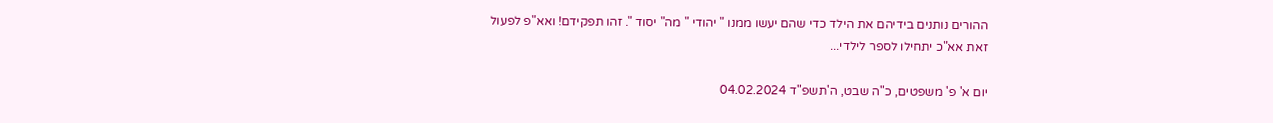ההורים נותנים בידיהם את הילד כדי שהם יעשו ממנו " יהודי " מה" יסוד ". זהו תפקידם! ואא"פ לפעול זאת אא"כ יתחילו לספר לילדי...

יום א' פ' משפטים, כ"ה שבט, ה'תשפ"ד 04.02.2024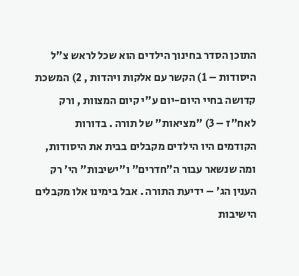התוכן הסדר בחינוך הילדים הוא שכל לראש צ"ל היסודות – 1) הקשר עם אלקות ויהדות , 2) המשכת קדושה בחיי היום-יום ע"י קיום המצוות , ורק לאח"ז – 3) "מציאות" של תורה . בדורות הקודמים היו הילדים מקבלים בבית את היסודות, ומה שנשאר עבור ה"חדרים" ו"ישיבות" הי' רק הענין הג' – ידיעת התורה . אבל בימינו אלו מקבלים הישיבות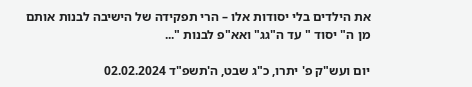את הילדים בלי יסודות אלו – הרי תפקידה של הישיבה לבנות אותם מן ה" יסוד " עד ה"גג" ואא"פ לבנות "...

יום ועש"ק פ' יתרו, כ"ג שבט, ה'תשפ"ד 02.02.2024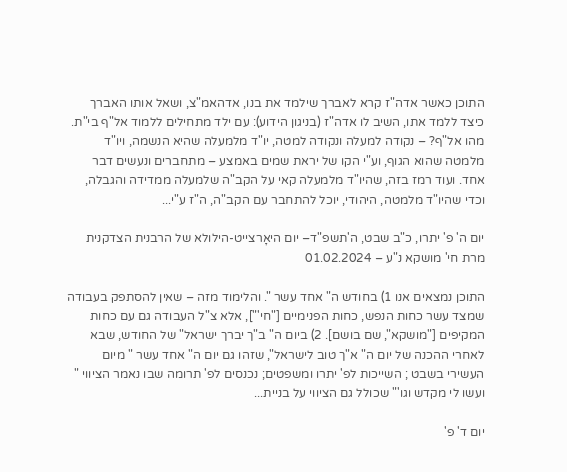התוכן כאשר אדה"ז קרא לאברך שילמד את בנו, אדהאמ"צ, ושאל אותו האברך כיצד ללמד אתו, השיב לו אדה"ז (בניגון הידוע): עם ילד מתחילים ללמוד אל"ף בי"ת. מהו אל"ף? – נקודה למעלה ונקודה למטה, יו"ד מלמעלה שהיא הנשמה, ויו"ד מלמטה שהוא הגוף, וע"י הקו של יראת שמים באמצע – מתחברים ונעשים דבר אחד. ועוד רמז בזה, שהיו"ד מלמעלה קאי על הקב"ה שלמעלה ממדידה והגבלה, וכדי שהיו"ד מלמטה, היהודי, יוכל להתחבר עם הקב"ה, ה"ז ע"י...

יום ה' פ' יתרו, כ"ב שבט, ה'תשפ"ד– יום היאָרצייט-הילולא של הרבנית הצדקנית מרת חי' מושקא נ"ע – 01.02.2024

התוכן נמצאים אנו 1) בחודש ה" אחד עשר ". והלימוד מזה – שאין להסתפק בעבודה שמצד עשר כחות הנפש, כחות הפנימיים ["חי'"], אלא צ"ל העבודה גם עם כחות המקיפים ["מושקא", שם בושם]. 2) ביום ה" ב"ך יברך ישראל" של החודש, שבא לאחרי ההכנה של יום ה" א"ך טוב לישראל", שזהו גם יום ה" אחד עשר " מיום העשירי בשבט ; השייכות לפ' יתרו ומשפטים; נכנסים לפ' תרומה שבו נאמר הציווי " ועשו לי מקדש וגו'" שכולל גם הציווי על בניית...

יום ד' פ'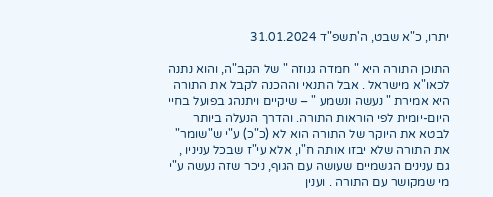יתרו, כ"א שבט, ה'תשפ"ד 31.01.2024

התוכן התורה היא " חמדה גנוזה " של הקב"ה, והוא נתנה לכאו"א מישראל . אבל התנאי וההכנה לקבל את התורה היא אמירת " נעשה ונשמע " – שיקיים ויתנהג בפועל בחיי היום-יומית לפי הוראות התורה. והדרך הנעלה ביותר לבטא את היוקר של התורה הוא לא (כ"כ) ע"י ש"שומר" את התורה שלא יבזו אותה ח"ו, אלא עי"ז שבכל עניניו , גם ענינים הגשמיים שעושה עם הגוף, ניכר שזה נעשה ע"י מי שמקושר עם התורה . וענין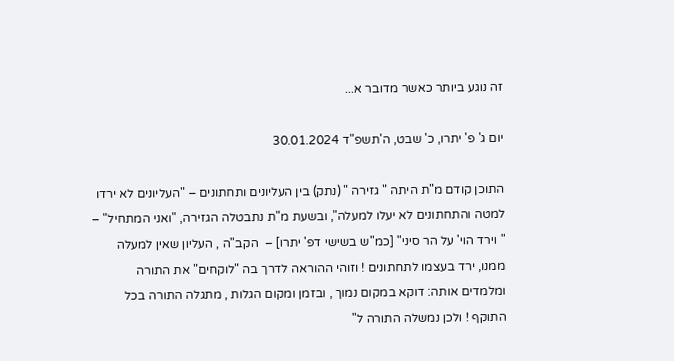זה נוגע ביותר כאשר מדובר א...

יום ג' פ' יתרו, כ' שבט, ה'תשפ"ד 30.01.2024

התוכן קודם מ"ת היתה " גזירה " (נתק) בין העליונים ותחתונים – "העליונים לא ירדו למטה והתחתונים לא יעלו למעלה", ובשעת מ"ת נתבטלה הגזירה, "ואני המתחיל" – " וירד הוי' על הר סיני" [כמ"ש בשישי דפ' יתרו] –  הקב"ה , העליון שאין למעלה ממנו, ירד בעצמו לתחתונים ! וזוהי ההוראה לדרך בה "לוקחים" את התורה ומלמדים אותה: דוקא במקום נמוך , ובזמן ומקום הגלות , מתגלה התורה בכל התוקף ! ולכן נמשלה התורה ל"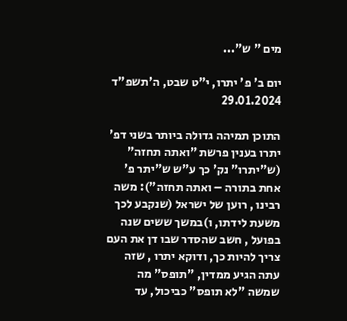מים " ש"...

יום ב' פ' יתרו, י"ט שבט, ה'תשפ"ד 29.01.2024

התוכן תמיהה גדולה ביותר בשני דפ' יתרו בענין פרשת "ואתה תחזה" (ש"יתרו" נק' כך ע"ש ש"יתר פ' אחת בתורה – ואתה תחזה"): משה רבינו , רוען של ישראל (שנקבע לכך משעת לידתו, ו)במשך ששים שנה בפועל , חשב שהסדר שבו דן את העם צריך להיות כך, ודוקא יתרו , שזה עתה הגיע ממדין, "תופס" מה שמשה "לא תופס" כביכול, עד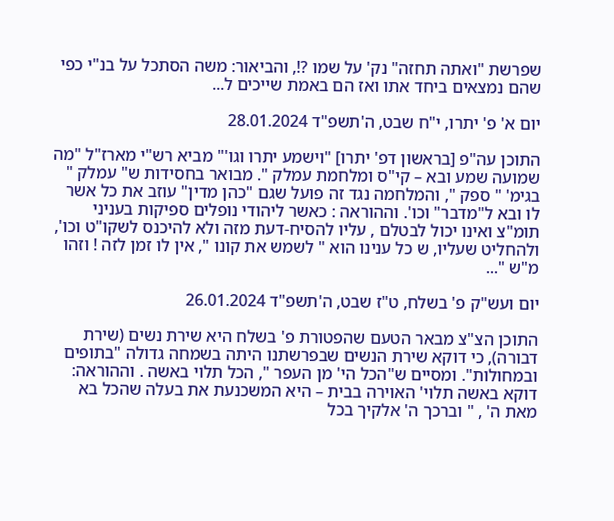שפרשת "ואתה תחזה" נק' על שמו ?!, והביאור: משה הסתכל על בנ"י כפי שהם נמצאים ביחד אתו ואז הם באמת שייכים ל...

יום א' פ' יתרו, י"ח שבט, ה'תשפ"ד 28.01.2024

התוכן עה"פ [בראשון דפ' יתרו] "וישמע יתרו וגו'" מביא רש"י מארז"ל "מה שמועה שמע ובא – קי"ס ומלחמת עמלק ". מבואר בחסידות ש" עמלק " בגימ' " ספק ", והמלחמה נגד זה פועל שגם "כהן מדין" עוזב את כל אשר לו ובא ל"מדבר" וכו'. וההוראה : כאשר ליהודי נופלים ספיקות בעניני תומ"צ ואינו יכול לבטלם , עליו להסיח-דעת מזה ולא להיכנס לשקו"ט וכו', ולהחליט שעליו, ש כל ענינו הוא " לשמש את קונו ", אין לו זמן לזה ! וזהו מ"ש "...

יום ועש"ק פ' בשלח, ט"ז שבט, ה'תשפ"ד 26.01.2024

התוכן הצ"צ מבאר הטעם שהפטורת פ' בשלח היא שירת נשים (שירת דבורה), כי דוקא שירת הנשים שבפרשתנו היתה בשמחה גדולה "בתופים ובמחולות". ומסיים ש"הכל הי' מן העפר ", הכל תלוי באשה . וההוראה: דוקא באשה תלוי' האוירה בבית – היא המשכנעת את בעלה שהכל בא מאת ה' , " וברכך ה' אלקיך בכל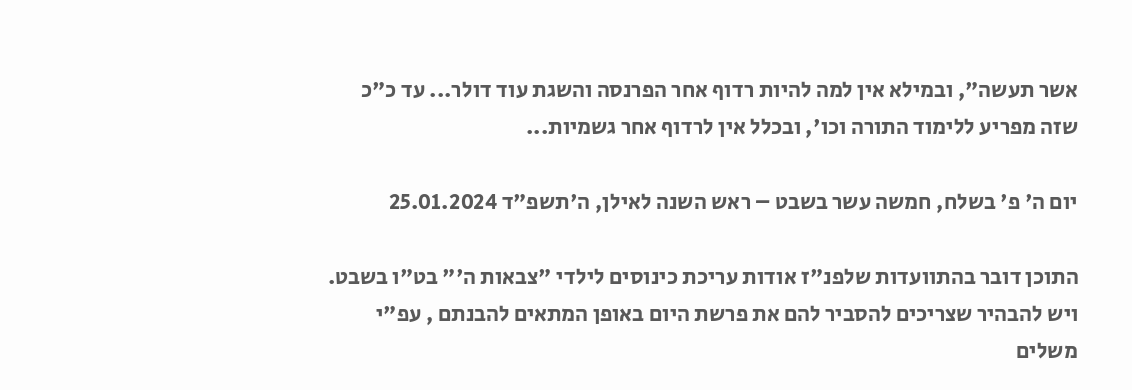אשר תעשה", ובמילא אין למה להיות רדוף אחר הפרנסה והשגת עוד דולר... עד כ"כ שזה מפריע ללימוד התורה וכו', ובכלל אין לרדוף אחר גשמיות...

יום ה' פ' בשלח, חמשה עשר בשבט – ראש השנה לאילן, ה'תשפ"ד 25.01.2024

התוכן דובר בהתוועדות שלפנ"ז אודות עריכת כינוסים לילדי "צבאות ה'" בט"ו בשבט. ויש להבהיר שצריכים להסביר להם את פרשת היום באופן המתאים להבנתם , עפ"י משלים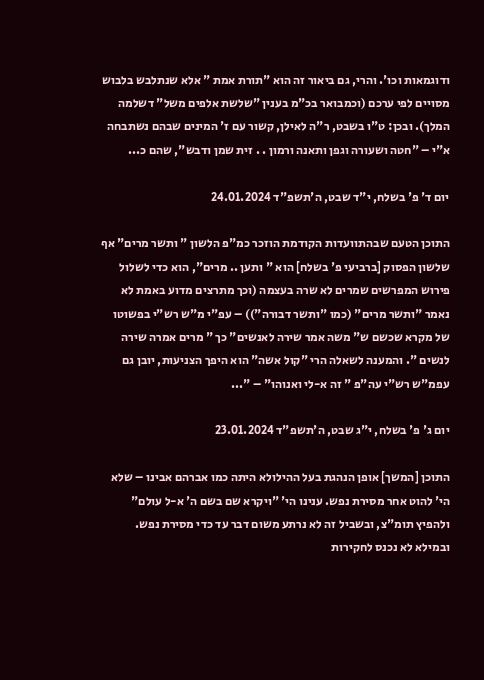ודוגמאות וכו'. והרי, גם ביאור זה הוא "תורת אמת " אלא שנתלבש בלבוש מסויים לפי ערכם (וכמבואר בכ"מ בענין "שלשת אלפים משל" דשלמה המלך). ובכן: ט"ו בשבט, ר"ה לאילן, קשור עם ז' המינים שבהם נשתבחה א"י – "חטה ושעורה וגפן ותאנה ורמון . . זית שמן ודבש", שהם כ...

יום ד' פ' בשלח, י"ד שבט, ה'תשפ"ד 24.01.2024

התוכן הטעם שבהתוועדות הקודמת הוזכר כמ"פ הלשון " ותשר מרים" אף שלשון הפסוק [ברביעי פ' בשלח] הוא " ותען .. מרים", הוא כדי לשלול פירוש המפרשים שמרים לא שרה בעצמה (וכך מתרצים מדוע באמת לא נאמר "ותשר מרים" (כמו "ותשר דבורה")) – עפ"י מ"ש רש"י בפשוטו של מקרא שכשם ש" משה אמר שירה לאנשים" כך " מרים אמרה שירה לנשים ". והמענה לשאלה הרי "קול אשה" הוא היפך הצניעות, יובן גם עפמ"ש רש"י עה"פ " זה א-לי ואנוהו" – "...

יום ג' פ' בשלח, י"ג שבט, ה'תשפ"ד 23.01.2024

התוכן [המשך] אופן הנהגת בעל ההילולא היתה כמו אברהם אבינו – שלא הי' להוט אחר מסירת נפש. ענינו הי' "ויקרא שם בשם ה' א-ל עולם" ולהפיץ תומ"צ, ובשביל זה לא נרתע משום דבר עד כדי מסירת נפש. ובמילא לא נכנס לחקירות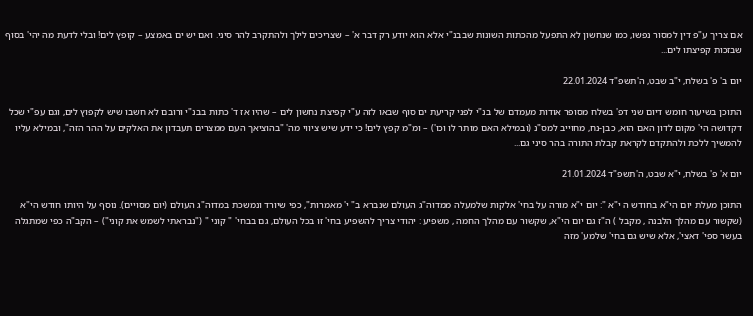אם צריך ע"פ דין למסור נפשו, כמו שנחשון לא התפעל מהכתות השונות שבבנ"י אלא הוא יודע רק דבר א' – שצריכים לילך ולהתקרב להר סיני. ואם יש ים באמצע – קופץ לים! ובלי לדעת מה יהי' בסוף שבזכות קפיצתו לים...

יום ב' פ' בשלח, י"ב שבט, ה'תשפ"ד 22.01.2024

התוכן בשיעור חומש דיום שני דפ' בשלח מסופר אודות מעמדם של בנ"י לפני קריעת ים סוף שבאו לזה ע"י קפיצת נחשון לים – שהיו אז ד' כתות בבנ"י ורובם לא חשבו שיש לקפוץ לים, וגם עפ"י שכל דקדושה הי' מקום לדון האם הוא, כבן-נח, מחוייב למס"נ (ובמילא האם מותר לו וכו') – ומ"מ קפץ לים! כי ידע שיש ציווי מה' "בהוציאך העם ממצרים תעבדון את האלקים על ההר הזה", ובמילא עליו להמשיך ללכת ולהתקדם לקראת קבלת התורה בהר סיני גם...

יום א' פ' בשלח, י"א שבט, ה'תשפ"ד 21.01.2024

התוכן מעלת יום הי"א בחודש ה י"א ": יום י"א מורה על בחי' אלקות שלמעלה ממדוה"ג העולם שנברא ב" י' מאמרות", כפי שיורד ונמשכת במדוה"ג העולם (יום מסויים). נוסף על היותו חודש הי"א (שקשור עם מהלך הלבנה , מקבל ) ה"ז גם יום הי"א, שקשור עם מהלך החמה , משפיע : יהודי צריך להשפיע בחי' זו בכל העולם, גם בבחי' " קוני " ("נבראתי לשמש את קוני") – הקב"ה כפי שמתגלה בעשר ספי' דאצי', אלא שיש גם בחי' שלמע' מזה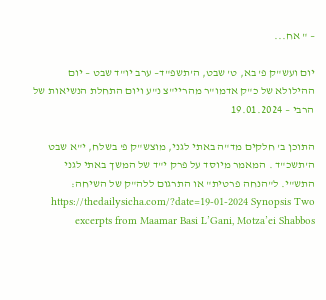– " אח...

יום ועש"ק פ' בא, ט' שבט, ה'תשפ"ד– ערב יו"ד שבט – יום ההילולא של כ"ק אדמו"ר מהריי"צ נ"ע ויום התחלת הנשיאות של הרבי – 19.01.2024

התוכן ב' חלקים מד"ה באתי לגני, מוצש"ק פ' בשלח, י"א שבט ה'תשכ"ד . המאמר מיוסד על פרק י"ד של המשך באתי לגני התש"י. ל"הנחה פרטית" או התרגום ללה"ק של השיחה: https://thedailysicha.com/?date=19-01-2024 Synopsis Two excerpts from Maamar Basi L’Gani, Motza’ei Shabbos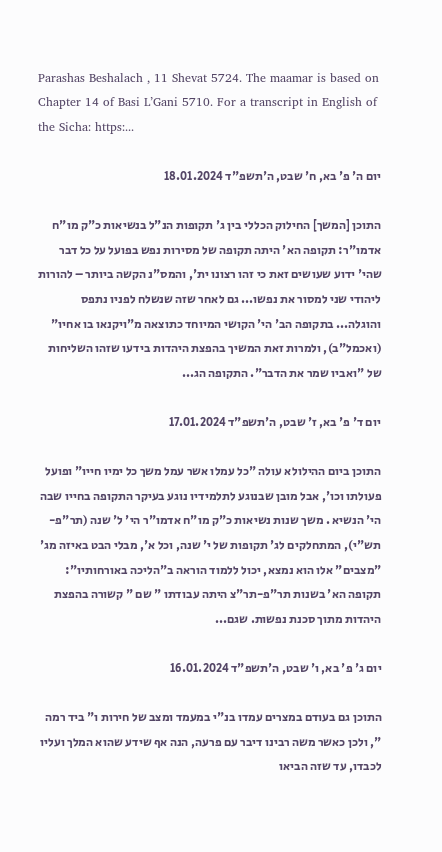Parashas Beshalach , 11 Shevat 5724. The maamar is based on Chapter 14 of Basi L’Gani 5710. For a transcript in English of the Sicha: https:...

יום ה' פ' בא, ח' שבט, ה'תשפ"ד 18.01.2024

התוכן [המשך] החילוק הכללי בין ג' תקופות הנ"ל בנשיאות כ"ק מו"ח אדמו"ר: תקופה הא' היתה תקופה של מסירות נפש בפועל על כל דבר שהי' ידוע שעושים זאת כי זהו רצונו ית', והמס"נ הקשה ביותר – להורות ליהודי שני למסור את נפשו... גם לאחר שזה שנשלח לפניו נתפס והוגלה... בתקופה הב' הי' הקושי המיוחד כתוצאה מ"ויקנאו בו אחיו" (ואכמל"ב), ולמרות זאת המשיך בהפצת היהדות בידעו שזהו השליחות של "ואביו שמר את הדבר". התקופה הג...

יום ד' פ' בא, ז' שבט, ה'תשפ"ד 17.01.2024

התוכן ביום ההילולא עולה "כל עמלו אשר עמל משך כל ימיו חייו" ופועל פעולתו וכו', אבל מובן שבנוגע לתלמידיו נוגע בעיקר התקופה בחייו שבה הי' הנשיא . משך שנות נשיאות כ"ק מו"ח אדמו"ר הי' ל' שנה (תר"פ-תש"י), המתחלקים לג' תקופות של י' שנה, וכל א', מבלי הבט באיזה מג' "מצבים" אלו הוא נמצא, יכול ללמוד הוראה ב"הליכה באורחותיו": תקופה הא' בשנות תר"פ-תר"צ היתה עבודתו " שם " קשורה בהפצת היהדות מתוך סכנת נפשות. שגם...

יום ג' פ' בא, ו' שבט, ה'תשפ"ד 16.01.2024

התוכן גם בעודם במצרים עמדו בנ"י במעמד ומצב של חירות ו" ביד רמה ", ולכן כאשר משה רבינו דיבר עם פרעה, הנה אף שידע שהוא המלך ועליו לכבדו, עד שזה הביאו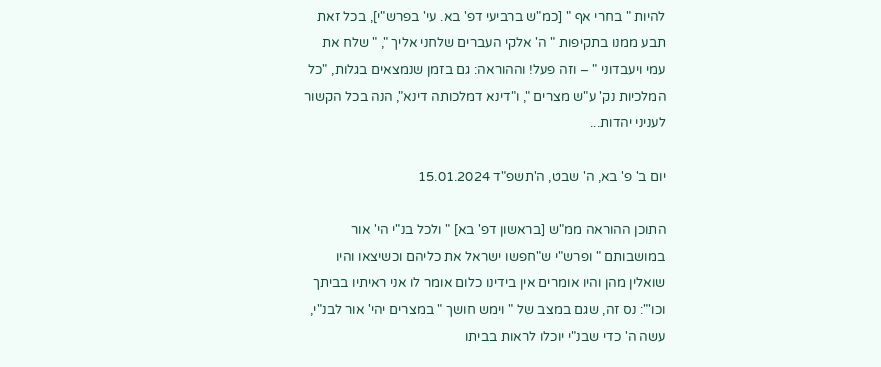להיות " בחרי אף " [כמ"ש ברביעי דפ' בא. עי' בפרש"י], בכל זאת תבע ממנו בתקיפות " ה' אלקי העברים שלחני אליך ", " שלח את עמי ויעבדוני " – וזה פעל! וההוראה: גם בזמן שנמצאים בגלות, "כל המלכיות נק' ע"ש מצרים ", ו"דינא דמלכותה דינא", הנה בכל הקשור לעניני יהדות...

יום ב' פ' בא, ה' שבט, ה'תשפ"ד 15.01.2024

התוכן ההוראה ממ"ש [בראשון דפ' בא] " ולכל בנ"י הי' אור במושבותם " ופרש"י ש"חפשו ישראל את כליהם וכשיצאו והיו שואלין מהן והיו אומרים אין בידינו כלום אומר לו אני ראיתיו בביתך וכו'": נס זה, שגם במצב של " וימש חושך " במצרים יהי' אור לבנ"י, עשה ה' כדי שבנ"י יוכלו לראות בביתו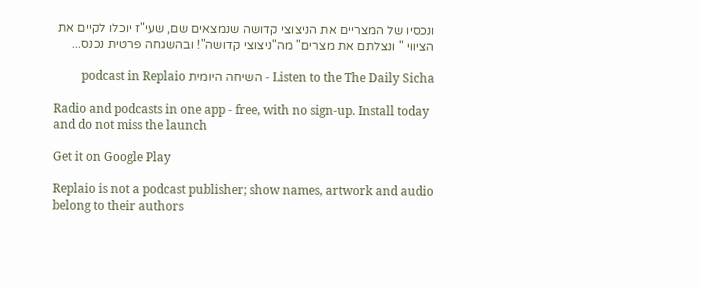ונכסיו של המצריים את הניצוצי קדושה שנמצאים שם, שעי"ז יוכלו לקיים את הציווי " ונצלתם את מצרים" מה"ניצוצי קדושה"! ובהשגחה פרטית נכנס...

Listen to the The Daily Sicha - השיחה היומית podcast in Replaio

Radio and podcasts in one app - free, with no sign-up. Install today and do not miss the launch

Get it on Google Play

Replaio is not a podcast publisher; show names, artwork and audio belong to their authors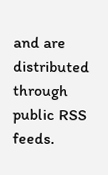and are distributed through public RSS feeds.